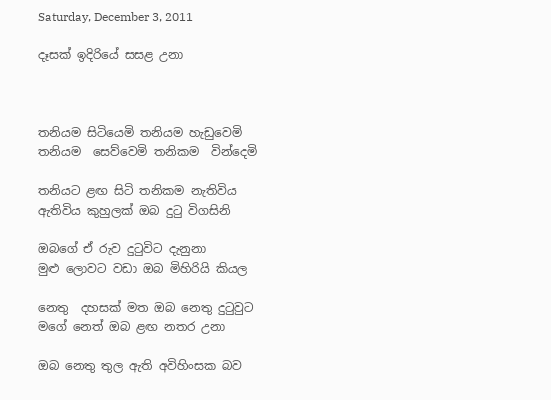Saturday, December 3, 2011

දෑසක් ඉදිරියේ සසළ උනා



තනියම සිටියෙමි තනියම හැඩුවෙමි
තනියම  සෙව්වෙමි තනිකම  වින්දෙමි

තනියට ළඟ සිටි තනිකම නැතිවිය
ඇතිවිය කුහුලක් ඔබ දුටු විගසිනි

ඔබගේ ඒ රුව දුටුවිට දැනුනා
මුළු ලොවට වඩා ඔබ මිහිරියි කියල

නෙතු  දහසක් මත ඔබ නෙතු දුටුවුට
මගේ නෙත් ඔබ ළඟ නතර උනා

ඔබ නෙතු තුල ඇති අවිහිංසක බව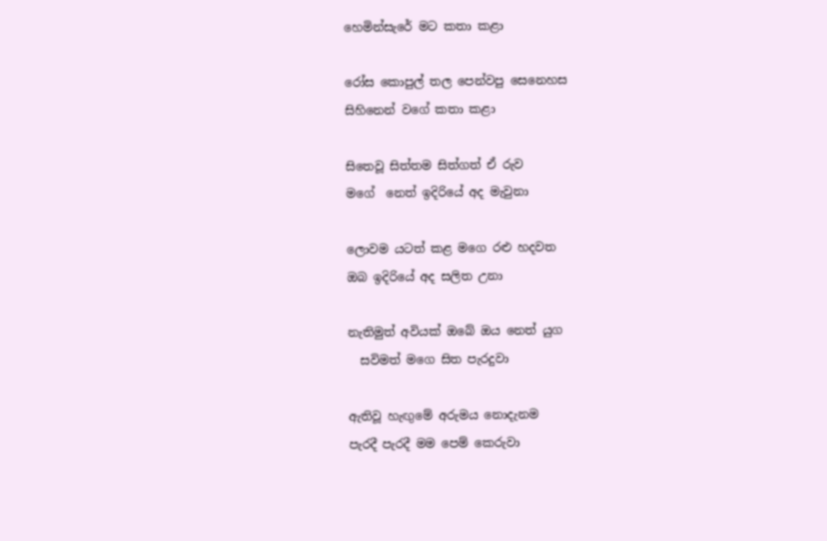හෙමින්සැරේ මට කතා කළා

රෝස කොපුල් තල පෙන්වපු සෙනෙහස
සිහිනෙන් වගේ කතා කළා

සිතෙවූ සිත්තම සිත්ගත් ඒ රුව
මගේ  නෙත් ඉදිරියේ අද මැවුනා

ලොවම යටත් කළ මගෙ රළු හදවත
ඔබ ඉදිරියේ අද සලිත උනා

නැතිමුත් අවියක් ඔබේ ඔය නෙත් යුග
  සවිමත් මගෙ සිත පැරදුවා

ඇතිවූ හැඟුමේ අරුමය නොදැනම
පැරදී පැරදී මම පෙම් කෙරුවා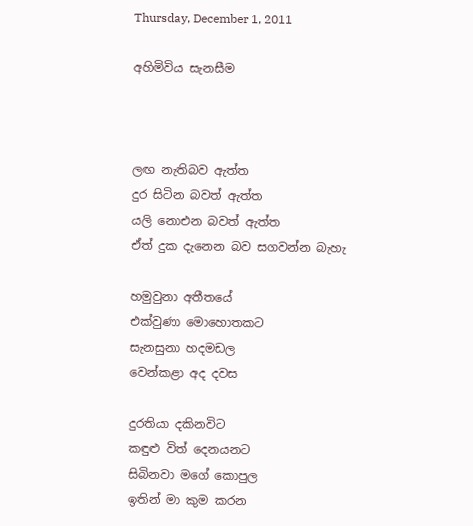Thursday, December 1, 2011

අහිමිවිය සැනසීම



ලඟ නැතිබව ඇත්ත
දුර සිටින බවත් ඇත්ත
යලි නොඑන බවත් ඇත්ත
ඒත් දුක දැනෙන බව සගවන්න බැහැ

හමුවුනා අතීතයේ
එක්වුණා මොහොතකට
සැනසුනා හදමඩල
වෙන්කළා අද දවස

දුරතියා දකිනවිට
කඳුළු විත් දෙනයනට
සිබිනවා මගේ කොපුල
ඉතින් මා කුම කරන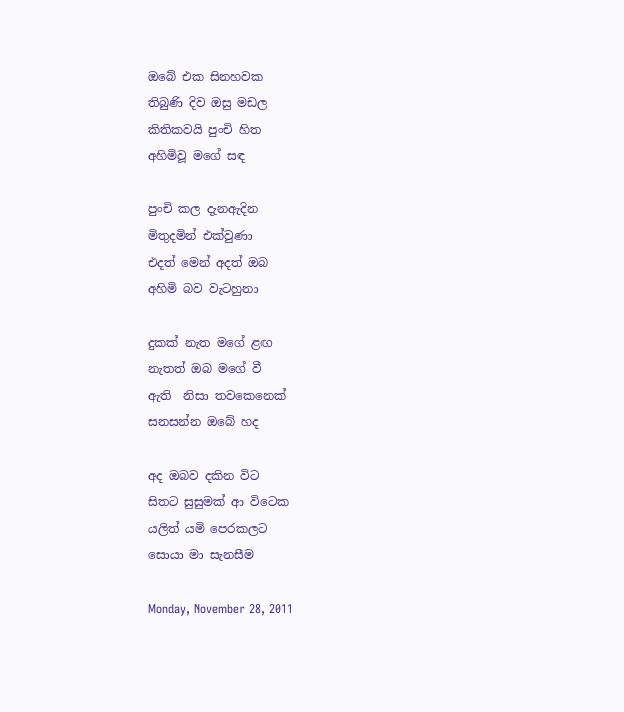ඔබේ එක සිනහවක
තිබුණි දිව ඔසු මඩල
කිතිකවයි පුංචි හිත
අහිමිවූ මගේ සඳ

පුංචි කල දැනඇදින
මිතුදමින් එක්වුණා
එදත් මෙන් අදත් ඔබ
අහිමි බව වැටහුනා

දුකක් නැත මගේ ළඟ
නැතත් ඔබ මගේ වී
ඇති  නිසා තවකෙනෙක්
සනසන්න ඔබේ හද

අද ඔබව දකින විට
සිතට සුසුමක් ආ විටෙක
යලිත් යමි පෙරකලට
සොයා මා සැනසීම

Monday, November 28, 2011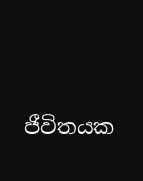ජීවිතයක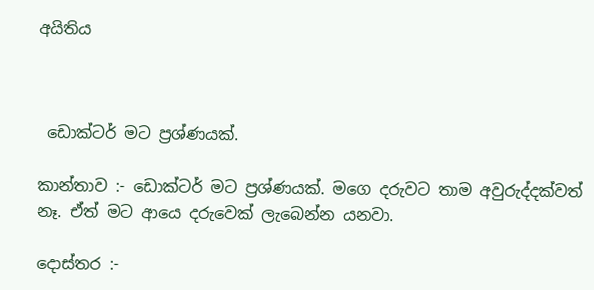අයිතිය



 ඩොක්ටර් මට ප්‍රශ්ණයක්.

කාන්තාව :- ඩොක්ටර් මට ප්‍රශ්ණයක්. මගෙ දරුවට තාම අවුරුද්දක්වත් නෑ. ඒත් මට ආයෙ දරුවෙක් ලැබෙන්න යනවා.

දොස්තර :-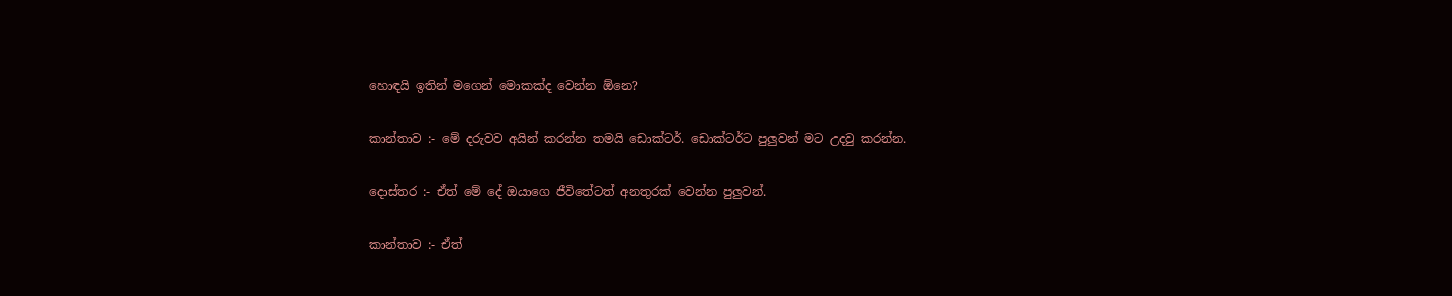හොඳයි ඉතින් මගෙන් මොකක්ද වෙන්න ඕනෙ?

කාන්තාව :- මේ දරුවව අයින් කරන්න තමයි ඩොක්ටර්. ඩොක්ටර්ට පුලුවන් මට උදවු කරන්න.

දොස්තර :- ඒත් මේ දේ ඔයාගෙ ජීවිතේටත් අනතුරක් වෙන්න පුලුවන්.

කාන්තාව :- ඒත්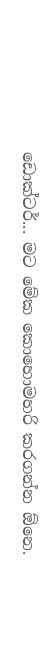ඩොක්ටර්... මට මේක කොහොමහරි කරගන්න ඕනෙ.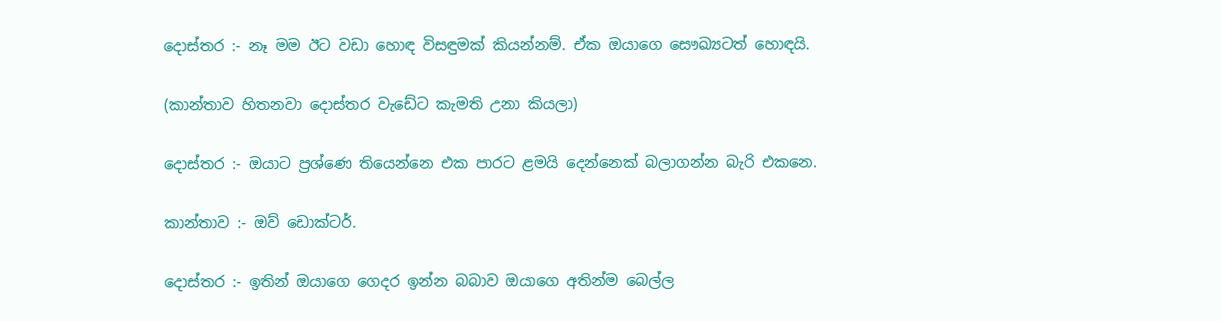දොස්තර :- නෑ මම ඊට වඩා හොඳ විසඳුමක් කියන්නම්. ඒක ඔයාගෙ සෞඛ්‍යටත් හොඳයි.

(කාන්තාව හිතනවා දොස්තර වැඩේට කැමති උනා කියලා)

දොස්තර :- ඔයාට ප්‍රශ්ණෙ තියෙන්නෙ එක පාරට ළමයි දෙන්නෙක් බලාගන්න බැරි එකනෙ.

කාන්තාව :- ඔව් ඩොක්ටර්.

දොස්තර :- ඉතින් ඔයාගෙ ගෙදර ඉන්න බබාව ඔයාගෙ අතින්ම බෙල්ල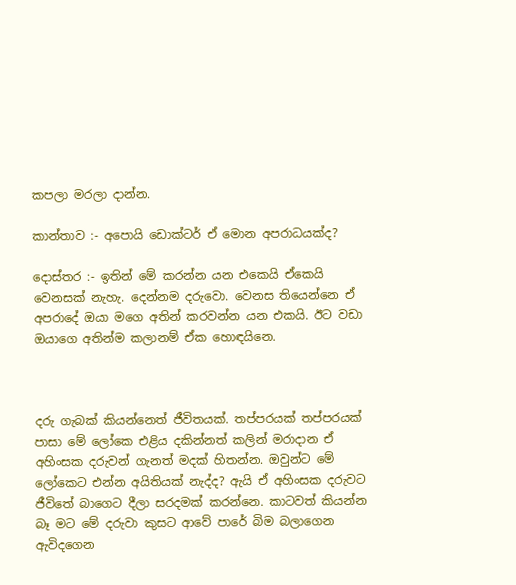කපලා මරලා දාන්න.

කාන්තාව :- අපොයි ඩොක්ටර් ඒ මොන අපරාධයක්ද?

දොස්තර :- ඉතින් මේ කරන්න යන එකෙයි ඒකෙයි වෙනසක් නැහැ. දෙන්නම දරුවො. වෙනස තියෙන්නෙ ඒ අපරාදේ ඔයා මගෙ අතින් කරවන්න යන එකයි. ඊට වඩා ඔයාගෙ අතින්ම කලානම් ඒක හොඳයිනෙ.



දරු ගැබක් කියන්නෙත් ජීවිතයක්. තප්පරයක් තප්පරයක් පාසා මේ ලෝකෙ එළිය දකින්නත් කලින් මරාදාන ඒ අහිංසක දරුවන් ගැනත් මදක් හිතන්න. ඔවුන්ට මේ ලෝකෙට එන්න අයිතියක් නැද්ද? ඇයි ඒ අහිංසක දරුවට ජීවිතේ බාගෙට දීලා සරදමක් කරන්නෙ. කාටවත් කියන්න බෑ මට මේ දරුවා කුසට ආවේ පාරේ බිම බලාගෙන ඇවිදගෙන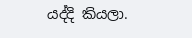යද්දි කියලා.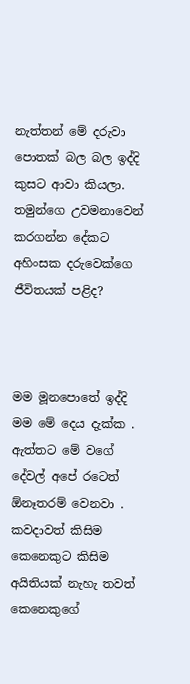නැත්තන් මේ දරුවා පොතක් බල බල ඉද්දි කුසට ආවා කියලා. තමුන්ගෙ උවමනාවෙන් කරගන්න දේකට අහිංසක දරුවෙක්ගෙ ජීවිතයක් පළිද?



මම මූනපොතේ ඉද්දි මම මේ දෙය දැක්ක . ඇත්තට මේ වගේ දේවල් අපේ රටෙත් ඕනෑතරම් වෙනවා . කවදාවත් කිසිම කෙනෙකුට කිසිම අයිතියක් නැහැ තවත් කෙනෙකුගේ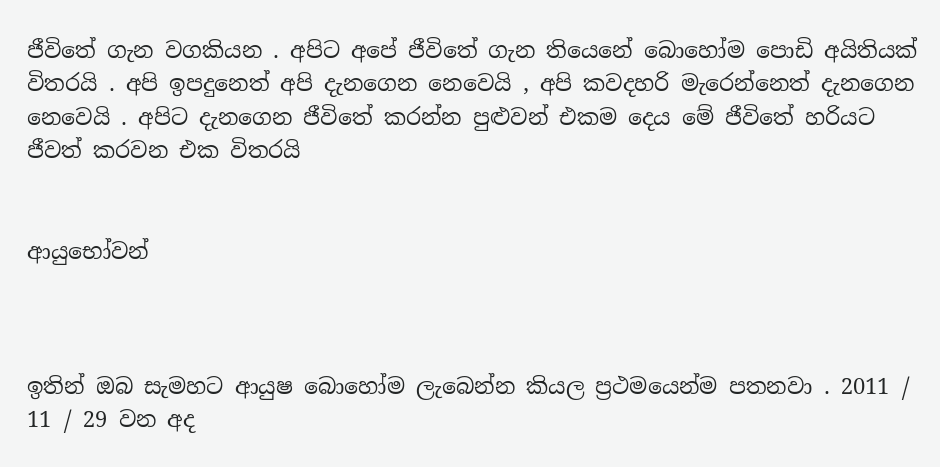ජීවිතේ ගැන වගකියන . අපිට අපේ ජීවිතේ ගැන තියෙනේ බොහෝම පොඩි අයිතියක් විතරයි . අපි ඉපදුනෙත් අපි දැනගෙන නෙවෙයි , අපි කවදහරි මැරෙන්නෙත් දැනගෙන නෙවෙයි . අපිට දැනගෙන ජීවිතේ කරන්න පුළුවන් එකම දෙය මේ ජීවිතේ හරියට ජීවත් කරවන එක විතරයි


ආයුභෝවන්



ඉතින් ඔබ සැමහට ආයුෂ බොහෝම ලැබෙන්න කියල ප්‍රථමයෙන්ම පතනවා . 2011 / 11 / 29 වන අද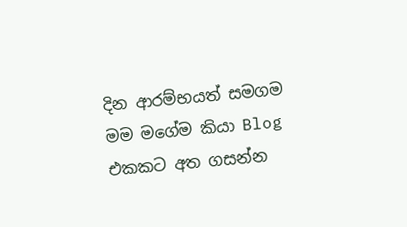දින ආරම්භයත් සමගම මම මගේම කියා Blog එකකට අත ගසන්න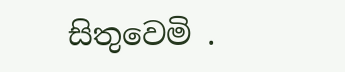සිතුවෙමි .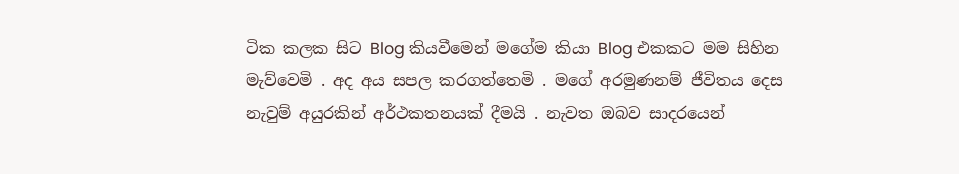ටික කලක සිට Blog කියවීමෙන් මගේම කියා Blog එකකට මම සිහින මැව්වෙමි . අද අය සපල කරගත්තෙමි . මගේ අරමුණනම් ජීවිතය දෙස නැවුම් අයුරකින් අර්ථකතනයක් දීමයි . නැවත ඔබව සාදරයෙන්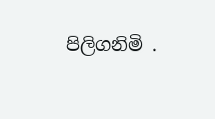පිලිගනිමි .